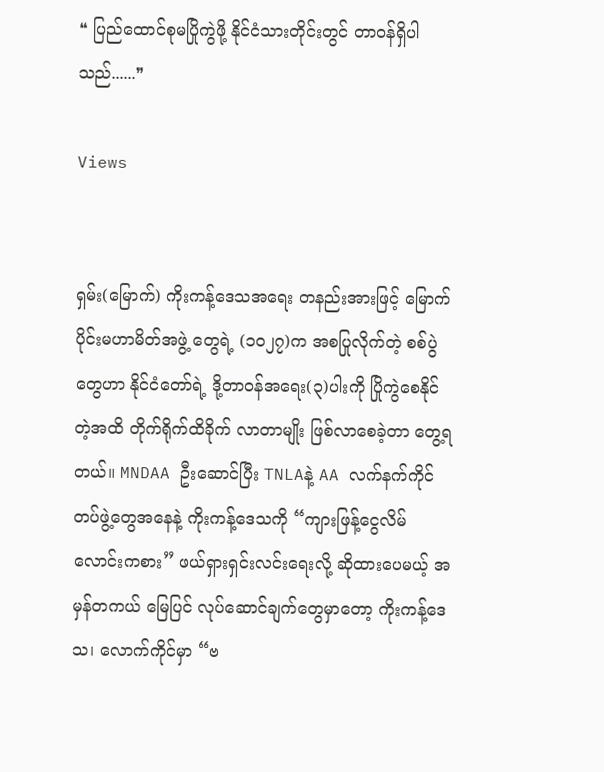❝ ပြည်ထောင်စုမပြိုကွဲဖို့ နိုင်ငံသားတိုင်းတွင် တာဝန်ရှိပါသည်......❞

Views


ရှမ်း(မြောက်) ကိုးကန့်ဒေသအရေး တနည်းအားဖြင့် မြောက်ပိုင်းမဟာမိတ်အဖွဲ့ တွေရဲ့ (၁၀၂၇)က အစပြုလိုက်တဲ့ စစ်ပွဲတွေဟာ နိုင်ငံတော်ရဲ့ ဒို့တာဝန်အရေး(၃)ပါးကို ပြိုကွဲစေနိုင်တဲ့အထိ တိုက်ရိုက်ထိခိုက် လာတာမျိုး ဖြစ်လာစေခဲ့တာ တွေ့ရတယ်။ MNDAA ဦး‌ဆောင်ပြီး TNLAနဲ့ AA လက်နက်ကိုင်တပ်ဖွဲ့တွေအနေနဲ့ ကိုးကန့်ဒေသကို “ကျားဖြန့်ငွေလိမ် လောင်းကစား” ဖယ်ရှားရှင်းလင်းရေးလို့ ဆိုထားပေမယ့် အမှန်တကယ် မြေပြင် လုပ်ဆောင်ချက်တွေမှာတော့ ကိုးကန့်ဒေသ၊ လောက်ကိုင်မှာ “ဗ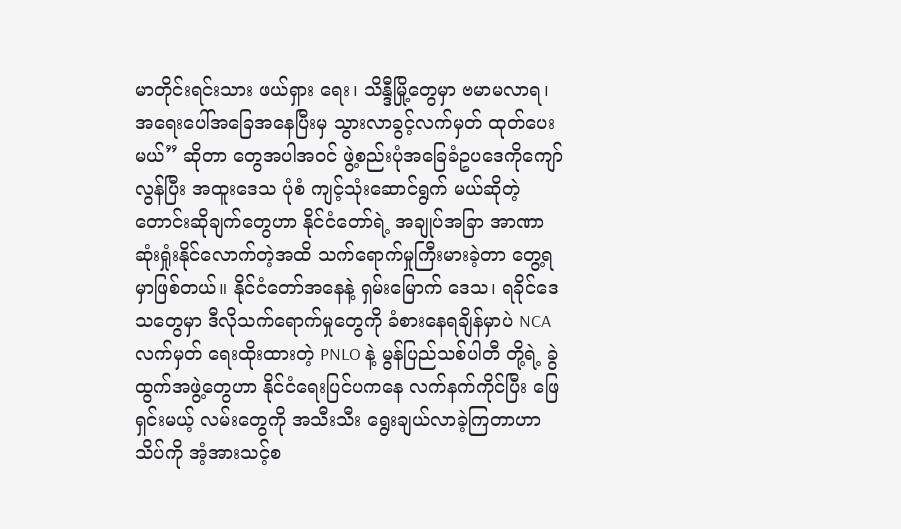မာတိုင်းရင်းသား ဖယ်ရှား ရေး၊ သိန္ဒီမြို့တွေမှာ ဗမာမလာရ၊ အရေးပေါ်အခြေအနေပြီးမှ သွားလာခွင့်လက်မှတ် ထုတ်ပေးမယ်” ဆိုတာ တွေအပါအဝင် ဖွဲ့စည်းပုံအခြေခံဥပဒေကိုကျော်လွန်ပြီး အထူးဒေသ ပုံစံ ကျင့်သုံးဆောင်ရွက် မယ်ဆိုတဲ့ တောင်းဆိုချက်တွေဟာ နိုင်ငံတော်ရဲ့ အချုပ်အခြာ အာဏာ ဆုံးရှုံးနိုင်လောက်တဲ့အထိ သက်ရောက်မှုကြီးမားခဲ့တာ တွေ့ရမှာဖြစ်တယ်။ နိုင်ငံတော်အနေနဲ့ ရှမ်းမြောက် ဒေသ၊ ရခိုင်ဒေသတွေမှာ ဒီလိုသက်ရောက်မှုတွေကို ခံစားနေရချိန်မှာပဲ NCA လက်မှတ် ရေးထိုးထားတဲ့ PNLO နဲ့ မွန်ပြည်သစ်ပါတီ တို့ရဲ့ ခွဲထွက်အဖွဲ့တွေဟာ နိုင်ငံရေးပြင်ပကနေ လက်နက်ကိုင်ပြီး ဖြေရှင်းမယ့် လမ်းတွေကို အသီးသီး ရွေးချယ်လာခဲ့ကြတာဟာ သိပ်ကို အံ့အားသင့်စ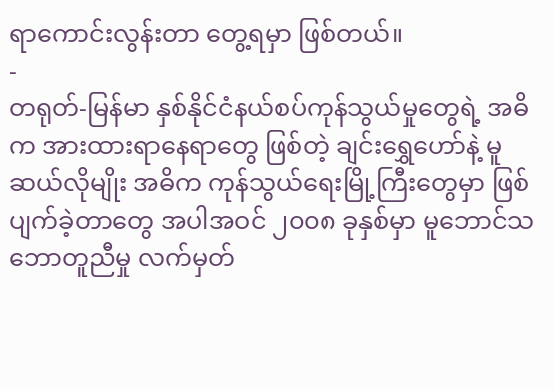ရာကောင်းလွန်းတာ တွေ့ရမှာ ဖြစ်တယ်။
-
တရုတ်-မြန်မာ နှစ်နိုင်ငံနယ်စပ်ကုန်သွယ်မှုတွေရဲ့ အဓိက အားထားရာနေရာတွေ ဖြစ်တဲ့ ချင်းရွှေဟော်နဲ့ မူဆယ်လိုမျိုး အဓိက ကုန်သွယ်ရေးမြို့ကြီးတွေမှာ ဖြစ်ပျက်ခဲ့တာတွေ အပါအဝင် ၂၀၀၈ ခုနှစ်မှာ မူဘောင်သဘောတူညီမှု လက်မှတ်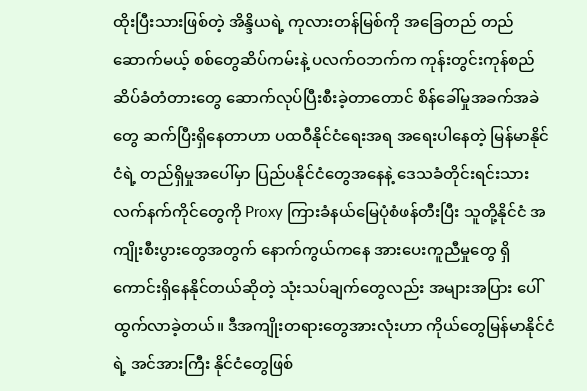ထိုးပြီးသားဖြစ်တဲ့ အိန္ဒိယရဲ့ ကုလားတန်မြစ်ကို အခြေတည် တည်ဆောက်မယ့် စစ်တွေဆိပ်ကမ်းနဲ့ ပလက်ဝဘက်က ကုန်းတွင်းကုန်စည် ဆိပ်ခံတံတားတွေ ဆောက်လုပ်ပြီးစီးခဲ့တာတောင် စိန်ခေါ်မှုအခက်အခဲ တွေ ဆက်ပြီးရှိနေတာဟာ ပထဝီနိုင်ငံရေးအရ အရေးပါနေတဲ့ မြန်မာနိုင်ငံရဲ့ တည်ရှိမှုအပေါ်မှာ ပြည်ပနိုင်ငံတွေအနေနဲ့ ဒေသခံတိုင်းရင်းသား လက်နက်ကိုင်တွေကို Proxy ကြားခံနယ်မြေပုံစံဖန်တီးပြီး သူတို့နိုင်ငံ အကျိုးစီးပွားတွေအတွက် နောက်ကွယ်ကနေ အားပေးကူညီမှုတွေ ရှိကောင်းရှိနေနိုင်တယ်ဆိုတဲ့ သုံးသပ်ချက်တွေလည်း အများအပြား ပေါ်ထွက်လာခဲ့တယ်။ ဒီအကျိုးတရားတွေအားလုံးဟာ ကိုယ်တွေမြန်မာနိုင်ငံရဲ့ အင်အားကြီး နိုင်ငံတွေဖြစ်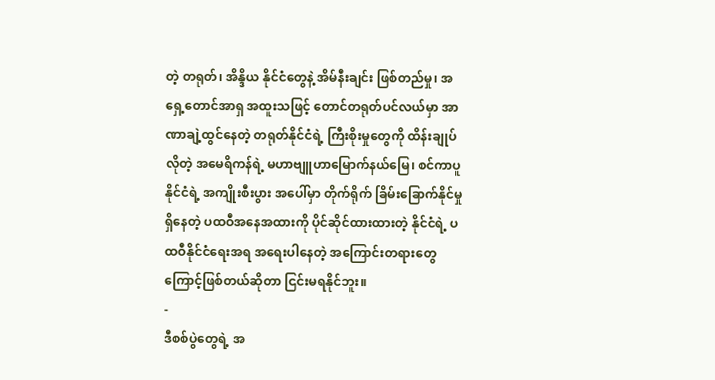တဲ့ တရုတ်၊ အိန္ဒိယ နိုင်ငံတွေနဲ့ အိမ်နီးချင်း ဖြစ်တည်မှု၊ အရှေ့တောင်အာရှ အထူးသဖြင့် တောင်တရုတ်ပင်လယ်မှာ အာဏာချဲ့ထွင်နေတဲ့ တရုတ်နိုင်ငံရဲ့ ကြီးစိုးမှုတွေကို ထိန်းချုပ်လိုတဲ့ အမေရိကန်ရဲ့ မဟာဗျူဟာမြောက်နယ်မြေ၊ စင်ကာပူနိုင်ငံရဲ့ အကျိုးစီးပွား အပေါ်မှာ တိုက်ရိုက် ခြိမ်းခြောက်နိုင်မှု ရှိနေတဲ့ ပထဝီအနေအထားကို ပိုင်ဆိုင်ထားထားတဲ့ နိုင်ငံရဲ့ ပထဝီနိုင်ငံရေးအရ အရေးပါနေတဲ့ အကြောင်းတရားတွေကြောင့်ဖြစ်တယ်ဆိုတာ ငြင်းမရနိုင်ဘူး။
-
ဒီစစ်ပွဲတွေရဲ့ အ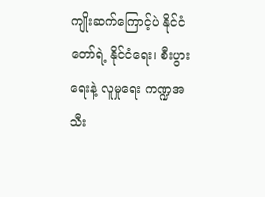ကျိုးဆက်ကြောင့်ပဲ နိုင်ငံတော်ရဲ့ နိုင်ငံရေး၊ စီးပွားရေးနဲ့ လူမှုရေး ကဏ္ဍအသီး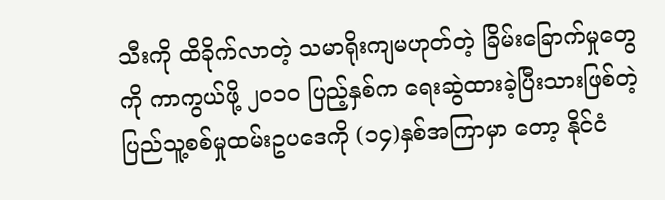သီးကို ထိခိုက်လာတဲ့ သမာရိုးကျမဟုတ်တဲ့ ခြိမ်းခြောက်မှုတွေကို ကာကွယ်ဖို့ ၂၀၁၀ ပြည့်နှစ်က ရေးဆွဲထားခဲ့ပြီးသားဖြစ်တဲ့ ပြည်သူ့စစ်မှုထမ်းဥပဒေကို (၁၄)နှစ်အကြာမှာ တော့ နိုင်ငံ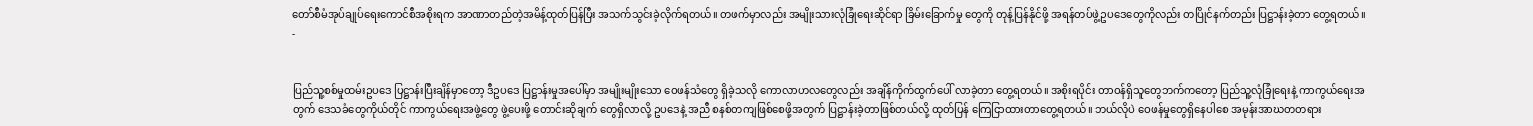တော်စီမံအုပ်ချုပ်ရေးကောင်စီအစိုးရက အာဏာတည်တဲ့အမိန့်ထုတ်ပြန်ပြီး အသက်သွင်းခဲ့လိုက်ရတယ်။ တဖက်မှာလည်း အမျိုးသားလုံခြုံရေးဆိုင်ရာ ခြိမ်းခြောက်မှု တွေကို တုန့်ပြန်နိုင်ဖို့ အရန်တပ်ဖွဲ့ဥပဒေတွေကိုလည်း တပြိုင်နက်တည်း ပြဋ္ဌာန်းခဲ့တာ တွေ့ရတယ်။
-


ပြည်သူ့စစ်မှုထမ်းဥပဒေ ပြဋ္ဌာန်းပြီးချိန်မှာတော့ ဒီဥပဒေ ပြဋ္ဌာန်းမှုအပေါ်မှာ အမျိုးမျိုးသော ဝေဖန်သံတွေ ရှိခဲ့သလို ကောလာဟလတွေလည်း အချိန်ကိုက်ထွက်ပေါ် လာခဲ့တာ တွေ့ရတယ်။ အစိုးရပိုင်း တာဝန်ရှိသူတွေဘက်ကတော့ ပြည်သူ့လုံခြုံရေးနဲ့ ကာကွယ်ရေးအတွက် ဒေသခံတွေကိုယ်တိုင် ကာကွယ်ရေးအဖွဲ့တွေ ဖွဲ့‌ပေးဖို့ တောင်းဆိုချက် တွေရှိလာလို့ ဥပဒေနဲ့ အညီ စနစ်တကျဖြစ်စေဖို့အတွက် ပြဋ္ဌာန်းခဲ့တာဖြစ်တယ်လို့ ထုတ်ပြန် ကြေငြာထားတာတွေ့ရတယ်။ ဘယ်လိုပဲ ဝေဖန်မှုတွေရှိနေပါစေ အမုန်းအာဃတတရား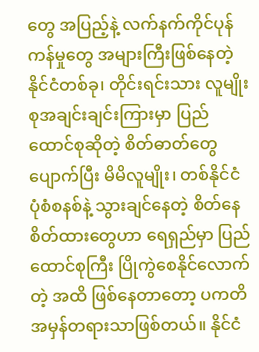တွေ အပြည့်နဲ့ လက်နက်ကိုင်ပုန်ကန်မှုတွေ အများကြီးဖြစ်နေတဲ့ နိုင်ငံတစ်ခု၊ တိုင်းရင်းသား လူမျိုးစုအချင်းချင်းကြားမှာ ပြည်ထောင်စုဆိုတဲ့ စိတ်ဓာတ်တွေ ပျောက်ပြီး မိမိလူမျိုး၊ တစ်နိုင်ငံ ပုံစံစနစ်နဲ့ သွားချင်နေတဲ့ စိတ်နေစိတ်ထားတွေဟာ ရေရှည်မှာ ပြည်ထောင်စုကြီး ပြိုကွဲစေနိုင်လောက်တဲ့ အထိ ဖြစ်နေတာတော့ ပကတိ အမှန်တရားသာဖြစ်တယ်။ နိုင်ငံ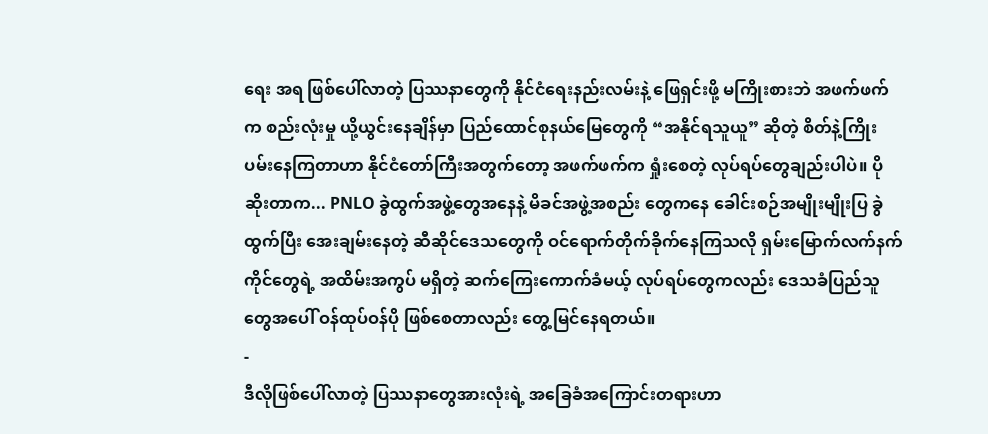ရေး အရ ဖြစ်ပေါ်လာတဲ့ ပြဿနာတွေကို နိုင်ငံရေးနည်းလမ်းနဲ့ ဖြေရှင်းဖို့ မကြိုးစားဘဲ အဖက်ဖက်က စည်းလုံးမှု ယို့ယွင်းနေချိန်မှာ ပြည်ထောင်စုနယ်မြေတွေကို “အနိုင်ရသူယူ” ဆိုတဲ့ စိတ်နဲ့ကြိုးပမ်းနေကြတာဟာ နိုင်ငံတော်ကြီးအတွက်တော့ အဖက်ဖက်က ရှုံးစေတဲ့ လုပ်ရပ်တွေချည်းပါပဲ။ ပိုဆိုးတာက... PNLO ခွဲထွက်အဖွဲ့တွေအနေနဲ့ မိခင်အဖွဲ့အစည်း တွေကနေ ခေါင်းစဉ်အမျိုးမျိုးပြ ခွဲထွက်ပြီး အေးချမ်းနေတဲ့ ဆီဆိုင်ဒေသတွေကို ဝင်ရောက်တိုက်ခိုက်နေကြသလို ရှမ်းမြောက်လက်နက်ကိုင်တွေရဲ့ အထိမ်းအကွပ် မရှိတဲ့ ဆက်ကြေးကောက်ခံမယ့် လုပ်ရပ်တွေကလည်း ဒေသခံပြည်သူတွေအပေါ် ဝန်ထုပ်ဝန်ပို ဖြစ်စေတာလည်း တွေ့မြင်နေရတယ်။
-
ဒီလိုဖြစ်ပေါ်လာတဲ့ ပြဿနာတွေအားလုံးရဲ့ အခြေခံအကြောင်းတရားဟာ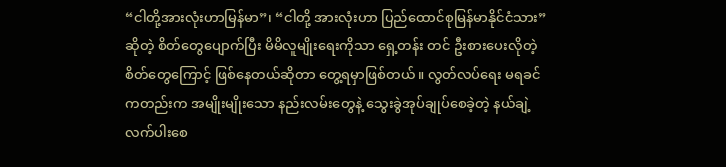“ငါတို့အားလုံးဟာမြန်မာ”၊ “ငါတို့ အားလုံးဟာ ပြည်ထောင်စုမြန်မာနိုင်ငံသား” ဆိုတဲ့ စိတ်တွေပျောက်ပြီး မိမိလူမျိုးရေးကိုသာ ရှေ့တန်း တင် ဦးစားပေးလိုတဲ့ စိတ်တွေကြောင့် ဖြစ်နေတယ်ဆိုတာ တွေ့ရမှာဖြစ်တယ်။ လွတ်လပ်ရေး မရခင်ကတည်းက အမျိုးမျိုးသော နည်းလမ်းတွေနဲ့ သွေးခွဲအုပ်ချုပ်စေခဲ့တဲ့ နယ်ချဲ့လက်ပါးစေ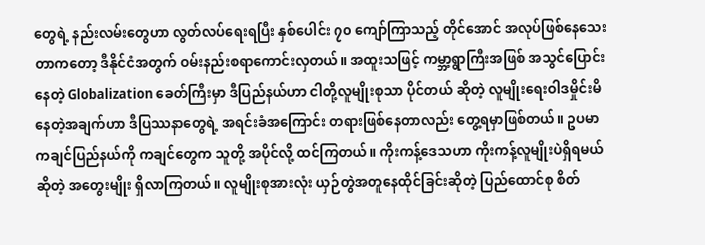တွေရဲ့ နည်းလမ်းတွေဟာ လွတ်လပ်ရေးရပြီး နှစ်ပေါင်း ၇၀ ကျော်ကြာသည့် တိုင်အောင် အလုပ်ဖြစ်နေသေးတာကတော့ ဒီနိုင်ငံအတွက် ဝမ်းနည်းစရာကောင်းလှတယ်။ အထူးသဖြင့် ကမ္ဘာ့ရွာကြီးအဖြစ် အသွင်ပြောင်းနေတဲ့ Globalization ခေတ်ကြီးမှာ ဒီပြည်နယ်ဟာ ငါတို့လူမျိုးစုသာ ပိုင်တယ် ဆိုတဲ့ လူမျိုးရေးဝါဒမှိုင်းမိနေတဲ့အချက်ဟာ ဒီပြဿနာတွေရဲ့ အရင်းခံအကြောင်း တရားဖြစ်နေတာလည်း တွေ့ရမှာဖြစ်တယ်။ ဥပမာ ကချင်ပြည်နယ်ကို ကချင်တွေက သူတို့ အပိုင်လို့ ထင်ကြတယ်။ ကိုးကန့်ဒေသဟာ ကိုးကန့်လူမျိုးပဲရှိရမယ်ဆိုတဲ့ အတွေးမျိုး ရှိလာကြတယ်။ လူမျိုးစုအားလုံး ယှဉ်တွဲအတူနေထိုင်ခြင်းဆိုတဲ့ ပြည်ထောင်စု စိတ်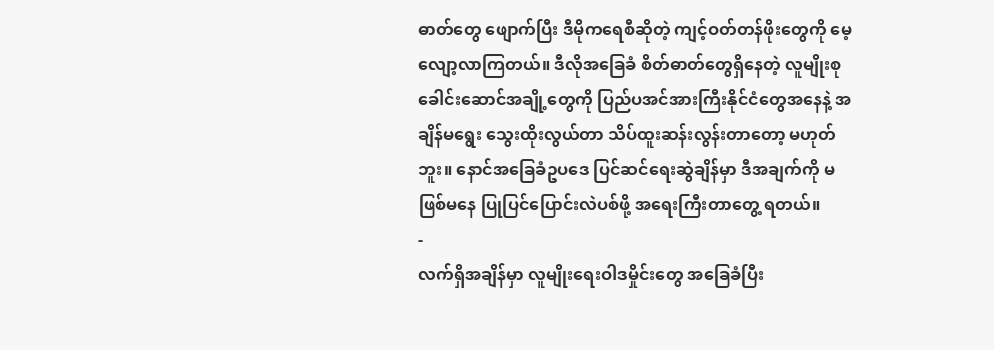ဓာတ်တွေ ဖျောက်ပြီး ဒီမိုကရေစီဆိုတဲ့ ကျင့်ဝတ်တန်ဖိုးတွေကို မေ့လျော့လာကြတယ်။ ဒီလိုအခြေခံ စိတ်ဓာတ်တွေရှိနေတဲ့ လူမျိုးစုခေါင်းဆောင်အချို့တွေကို ပြည်ပအင်အားကြီးနိုင်ငံတွေအနေနဲ့ အချိန်မရွေး သွေးထိုးလွယ်တာ သိပ်ထူးဆန်းလွန်းတာတော့ မဟုတ်ဘူး။ နောင်အခြေခံဥပဒေ ပြင်ဆင်ရေးဆွဲချိန်မှာ ဒီအချက်ကို မဖြစ်မနေ ပြုပြင်ပြောင်းလဲပစ်ဖို့ အရေးကြီးတာတွေ့ ရတယ်။
-
လက်ရှိအချိန်မှာ လူမျိုးရေးဝါဒမှိုင်းတွေ အခြေခံပြီး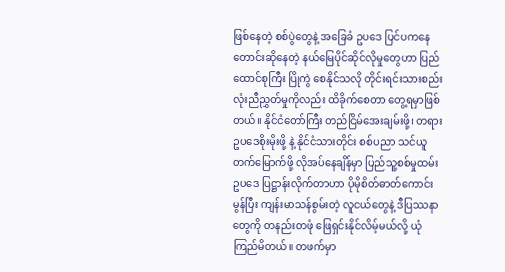ဖြစ်နေတဲ့ စစ်ပွဲတွေနဲ့ အခြေခံ ဥပဒေ ပြင်ပကနေ တောင်းဆိုနေတဲ့ နယ်မြေပိုင်ဆိုင်လိုမှုတွေဟာ ပြည်ထောင်စုကြီး ပြိုကွဲ စေနိုင်သလို တိုင်းရင်းသားစည်းလုံးညီညွှတ်မှုကိုလည်း ထိခိုက်စေတာ တွေ့ရမှာဖြစ်တယ်။ နိုင်ငံတော်ကြီး တည်ငြိမ်အေးချမ်းဖို့၊ တရားဥပဒေစိုးမိုးဖို့ နဲ့ နိုင်ငံသားတိုင်း စစ်ပညာ သင်ယူ တက်မြောက်ဖို့ လိုအပ်နေချိန်မှာ ပြည်သူ့စစ်မှုထမ်းဥပဒေ ပြဋ္ဌာန်းလိုက်တာဟာ ပိုမိုစိတ်ဓာတ်ကောင်းမွန်ပြီး ကျန်းမာသန်စွမ်းတဲ့ လူငယ်တွေနဲ့ ဒီပြဿနာတွေကို တနည်းတဖုံ ဖြေရှင်းနိုင်လိမ့်မယ်လို့ ယုံကြည်မိတယ်။ တဖက်မှာ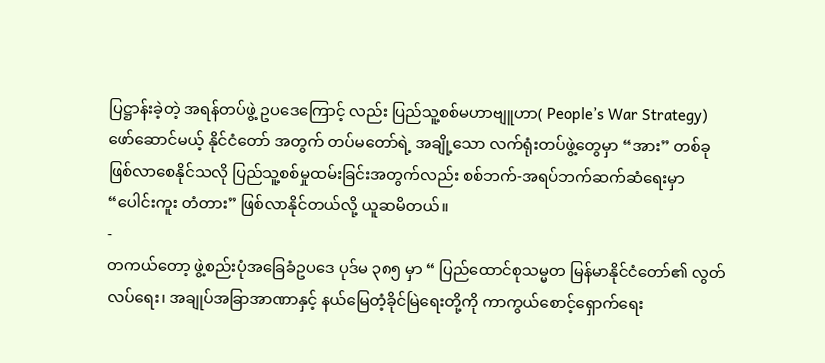ပြဋ္ဌာန်းခဲ့တဲ့ အရန်တပ်ဖွဲ့ ဥပဒေကြောင့် လည်း ပြည်သူ့စစ်မဟာဗျူဟာ( People’s War Strategy) ဖော်ဆောင်မယ့် နိုင်ငံတော် အတွက် တပ်မတော်ရဲ့ အချို့သော လက်ရုံးတပ်ဖွဲ့တွေမှာ “အား” တစ်ခု ဖြစ်လာစေနိုင်သလို ပြည်သူ့စစ်မှုထမ်းခြင်းအတွက်လည်း စစ်ဘက်-အရပ်ဘက်ဆက်ဆံရေးမှာ “ပေါင်းကူး တံတား” ဖြစ်လာနိုင်တယ်လို့ ယူဆမိတယ်။
-
တကယ်တော့ ဖွဲ့စည်းပုံအခြေခံဥပဒေ ပုဒ်မ ၃၈၅ မှာ “ ပြည်ထောင်စုသမ္မတ မြန်မာနိုင်ငံတော်၏ လွတ်လပ်ရေး၊ အချုပ်အခြာအာဏာနှင့် နယ်မြေတံ့ခိုင်မြဲရေးတို့ကို ကာကွယ်စောင့်ရှောက်ရေး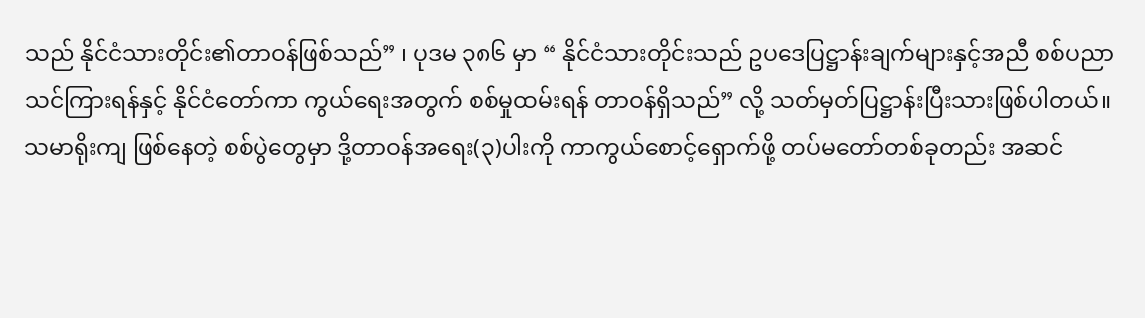သည် နိုင်ငံသားတိုင်း၏တာဝန်ဖြစ်သည်” ၊ ပုဒမ ၃၈၆ မှာ “ နိုင်ငံသားတိုင်းသည် ဥပဒေပြဋ္ဌာန်းချက်များနှင့်အညီ စစ်ပညာသင်ကြားရန်နှင့် နိုင်ငံတော်ကာ ကွယ်ရေးအတွက် စစ်မှုထမ်းရန် တာဝန်ရှိသည်” လို့ သတ်မှတ်ပြဋ္ဌာန်းပြီးသားဖြစ်ပါတယ်။ သမာရိုးကျ ဖြစ်နေတဲ့ စစ်ပွဲတွေမှာ ဒို့တာဝန်အရေး(၃)ပါးကို ကာကွယ်စောင့်ရှောက်ဖို့ တပ်မတော်တစ်ခုတည်း အဆင်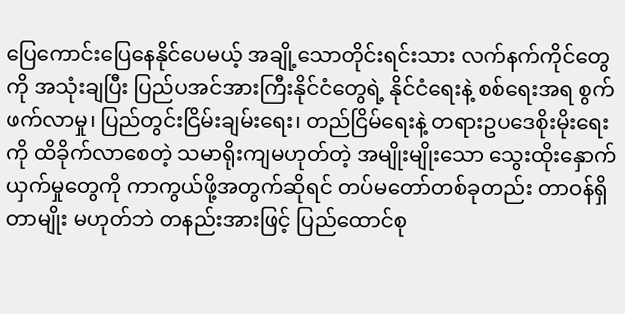ပြေကောင်းပြေနေနိုင်ပေမယ့် အချို့သောတိုင်းရင်းသား လက်နက်ကိုင်တွေကို အသုံးချပြီး ပြည်ပအင်အားကြီးနိုင်ငံတွေရဲ့ နိုင်ငံရေးနဲ့ စစ်ရေးအရ စွက်ဖက်လာမှု၊ ပြည်တွင်းငြိမ်းချမ်းရေး၊ တည်ငြိမ်ရေးနဲ့ တရားဥပဒေစိုးမိုးရေးကို ထိခိုက်လာစေတဲ့ သမာရိုးကျမဟုတ်တဲ့ အမျိုးမျိုးသော သွေးထိုးနှောက်ယှက်မှုတွေကို ကာကွယ်ဖို့အတွက်ဆိုရင် တပ်မတော်တစ်ခုတည်း တာဝန်ရှိတာမျိုး မဟုတ်ဘဲ တနည်းအားဖြင့် ပြည်ထောင်စု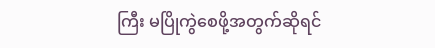ကြီး မပြိုကွဲစေဖို့အတွက်ဆိုရင်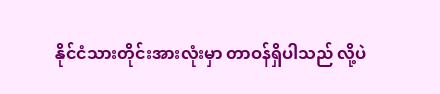နိုင်ငံသားတိုင်းအားလုံးမှာ တာဝန်ရှိပါသည် လို့ပဲ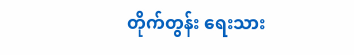တိုက်တွန်း ရေးသား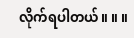လိုက်ရပါတယ်။ ။ ။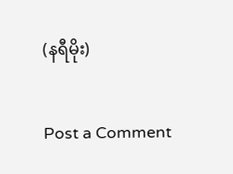(နရီမိုး)

Post a Comment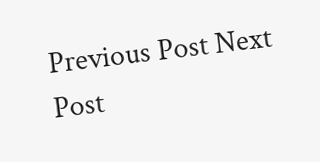Previous Post Next Post